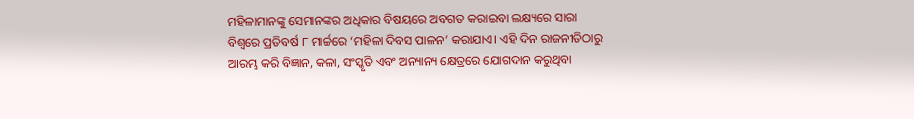ମହିଳାମାନଙ୍କୁ ସେମାନଙ୍କର ଅଧିକାର ବିଷୟରେ ଅବଗତ କରାଇବା ଲକ୍ଷ୍ୟରେ ସାରା ବିଶ୍ୱରେ ପ୍ରତିବର୍ଷ ୮ ମାର୍ଚ୍ଚରେ ‘ମହିଳା ଦିବସ ପାଳନ’ କରାଯାଏ। ଏହି ଦିନ ରାଜନୀତିଠାରୁ ଆରମ୍ଭ କରି ବିଜ୍ଞାନ, କଳା, ସଂସ୍କୃତି ଏବଂ ଅନ୍ୟାନ୍ୟ କ୍ଷେତ୍ରରେ ଯୋଗଦାନ କରୁଥିବା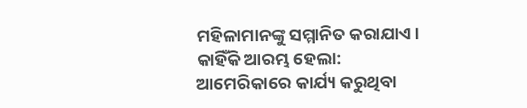ମହିଳାମାନଙ୍କୁ ସମ୍ମାନିତ କରାଯାଏ।
କାହିଁକି ଆରମ୍ଭ ହେଲା:
ଆମେରିକାରେ କାର୍ଯ୍ୟ କରୁଥିବା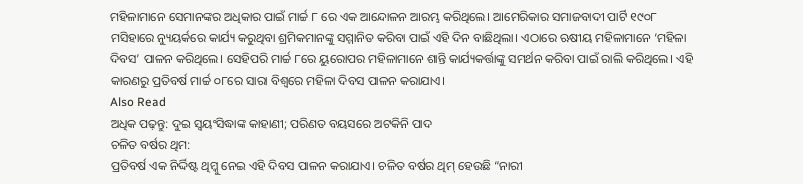ମହିଳାମାନେ ସେମାନଙ୍କର ଅଧିକାର ପାଇଁ ମାର୍ଚ୍ଚ ୮ ରେ ଏକ ଆନ୍ଦୋଳନ ଆରମ୍ଭ କରିଥିଲେ। ଆମେରିକାର ସମାଜବାଦୀ ପାର୍ଟି ୧୯୦୮ ମସିହାରେ ନ୍ୟୁୟର୍କରେ କାର୍ଯ୍ୟ କରୁଥିବା ଶ୍ରମିକମାନଙ୍କୁ ସମ୍ମାନିତ କରିବା ପାଇଁ ଏହି ଦିନ ବାଛିଥିଲା। ଏଠାରେ ଋଷୀୟ ମହିଳାମାନେ ‘ମହିଳା ଦିବସ’ ପାଳନ କରିଥିଲେ। ସେହିପରି ମାର୍ଚ୍ଚ ୮ରେ ୟୁରୋପର ମହିଳାମାନେ ଶାନ୍ତି କାର୍ଯ୍ୟକର୍ତ୍ତାଙ୍କୁ ସମର୍ଥନ କରିବା ପାଇଁ ରାଲି କରିଥିଲେ। ଏହି କାରଣରୁ ପ୍ରତିବର୍ଷ ମାର୍ଚ୍ଚ ୦୮ରେ ସାରା ବିଶ୍ୱରେ ମହିଳା ଦିବସ ପାଳନ କରାଯାଏ।
Also Read
ଅଧିକ ପଢ଼ନ୍ତୁ: ଦୁଇ ସ୍ୱୟଂସିଦ୍ଧାଙ୍କ କାହାଣୀ; ପରିଣତ ବୟସରେ ଅଟକିନି ପାଦ
ଚଳିତ ବର୍ଷର ଥିମ:
ପ୍ରତିବର୍ଷ ଏକ ନିର୍ଦ୍ଦିଷ୍ଟ ଥିମ୍କୁ ନେଇ ଏହି ଦିବସ ପାଳନ କରାଯାଏ। ଚଳିତ ବର୍ଷର ଥିମ୍ ହେଉଛି “ନାରୀ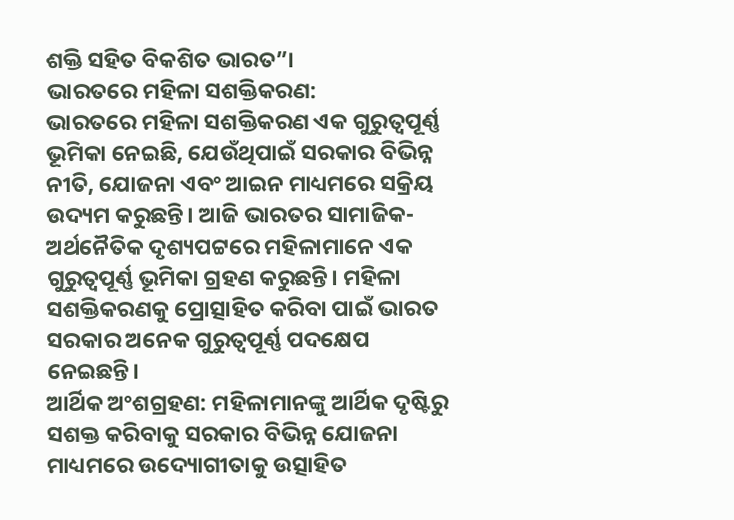ଶକ୍ତି ସହିତ ବିକଶିତ ଭାରତ”।
ଭାରତରେ ମହିଳା ସଶକ୍ତିକରଣ:
ଭାରତରେ ମହିଳା ସଶକ୍ତିକରଣ ଏକ ଗୁରୁତ୍ୱପୂର୍ଣ୍ଣ ଭୂମିକା ନେଇଛି, ଯେଉଁଥିପାଇଁ ସରକାର ବିଭିନ୍ନ ନୀତି, ଯୋଜନା ଏବଂ ଆଇନ ମାଧ୍ୟମରେ ସକ୍ରିୟ ଉଦ୍ୟମ କରୁଛନ୍ତି। ଆଜି ଭାରତର ସାମାଜିକ-ଅର୍ଥନୈତିକ ଦୃଶ୍ୟପଟ୍ଟରେ ମହିଳାମାନେ ଏକ ଗୁରୁତ୍ୱପୂର୍ଣ୍ଣ ଭୂମିକା ଗ୍ରହଣ କରୁଛନ୍ତି। ମହିଳା ସଶକ୍ତିକରଣକୁ ପ୍ରୋତ୍ସାହିତ କରିବା ପାଇଁ ଭାରତ ସରକାର ଅନେକ ଗୁରୁତ୍ୱପୂର୍ଣ୍ଣ ପଦକ୍ଷେପ ନେଇଛନ୍ତି।
ଆର୍ଥିକ ଅଂଶଗ୍ରହଣ: ମହିଳାମାନଙ୍କୁ ଆର୍ଥିକ ଦୃଷ୍ଟିରୁ ସଶକ୍ତ କରିବାକୁ ସରକାର ବିଭିନ୍ନ ଯୋଜନା ମାଧ୍ୟମରେ ଉଦ୍ୟୋଗୀତାକୁ ଉତ୍ସାହିତ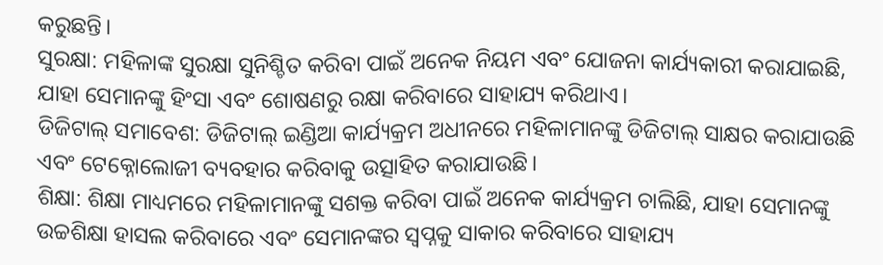କରୁଛନ୍ତି।
ସୁରକ୍ଷା: ମହିଳାଙ୍କ ସୁରକ୍ଷା ସୁନିଶ୍ଚିତ କରିବା ପାଇଁ ଅନେକ ନିୟମ ଏବଂ ଯୋଜନା କାର୍ଯ୍ୟକାରୀ କରାଯାଇଛି, ଯାହା ସେମାନଙ୍କୁ ହିଂସା ଏବଂ ଶୋଷଣରୁ ରକ୍ଷା କରିବାରେ ସାହାଯ୍ୟ କରିଥାଏ।
ଡିଜିଟାଲ୍ ସମାବେଶ: ଡିଜିଟାଲ୍ ଇଣ୍ଡିଆ କାର୍ଯ୍ୟକ୍ରମ ଅଧୀନରେ ମହିଳାମାନଙ୍କୁ ଡିଜିଟାଲ୍ ସାକ୍ଷର କରାଯାଉଛି ଏବଂ ଟେକ୍ନୋଲୋଜୀ ବ୍ୟବହାର କରିବାକୁ ଉତ୍ସାହିତ କରାଯାଉଛି।
ଶିକ୍ଷା: ଶିକ୍ଷା ମାଧ୍ୟମରେ ମହିଳାମାନଙ୍କୁ ସଶକ୍ତ କରିବା ପାଇଁ ଅନେକ କାର୍ଯ୍ୟକ୍ରମ ଚାଲିଛି, ଯାହା ସେମାନଙ୍କୁ ଉଚ୍ଚଶିକ୍ଷା ହାସଲ କରିବାରେ ଏବଂ ସେମାନଙ୍କର ସ୍ୱପ୍ନକୁ ସାକାର କରିବାରେ ସାହାଯ୍ୟ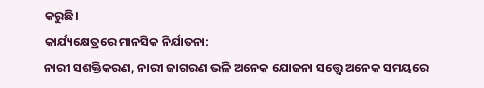କରୁଛି।
କାର୍ଯ୍ୟକ୍ଷେତ୍ରରେ ମାନସିକ ନିର୍ଯାତନା:
ନାରୀ ସଶକ୍ତିକରଣ, ନାରୀ ଜାଗରଣ ଭଳି ଅନେକ ଯୋଜନା ସତ୍ତ୍ୱେ ଅନେକ ସମୟରେ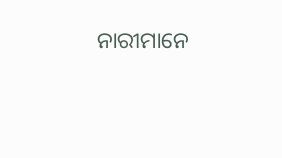ନାରୀମାନେ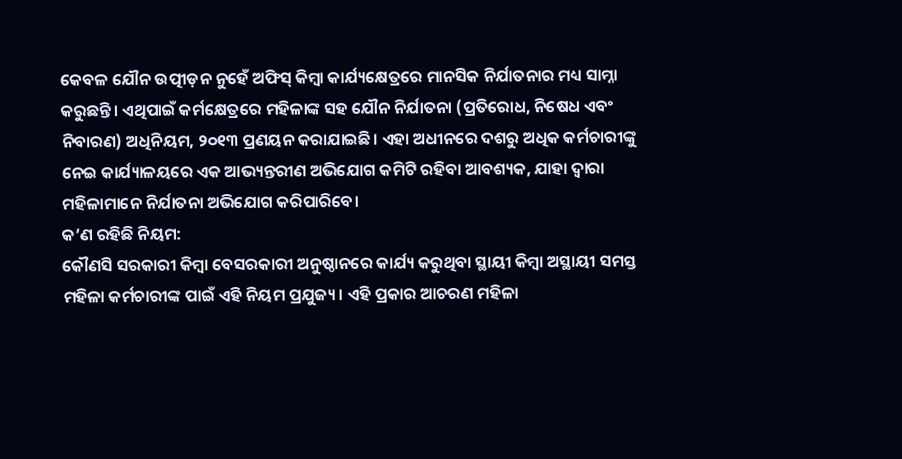କେବଳ ଯୌନ ଉତ୍ପୀଡ଼ନ ନୁହେଁ ଅଫିସ୍ କିମ୍ବା କାର୍ଯ୍ୟକ୍ଷେତ୍ରରେ ମାନସିକ ନିର୍ଯାତନାର ମଧ୍ୟ ସାମ୍ନା କରୁଛନ୍ତି। ଏଥିପାଇଁ କର୍ମକ୍ଷେତ୍ରରେ ମହିଳାଙ୍କ ସହ ଯୌନ ନିର୍ଯାତନା (ପ୍ରତିରୋଧ, ନିଷେଧ ଏବଂ ନିବାରଣ) ଅଧିନିୟମ, ୨୦୧୩ ପ୍ରଣୟନ କରାଯାଇଛି। ଏହା ଅଧୀନରେ ଦଶରୁ ଅଧିକ କର୍ମଚାରୀଙ୍କୁ ନେଇ କାର୍ଯ୍ୟାଳୟରେ ଏକ ଆଭ୍ୟନ୍ତରୀଣ ଅଭିଯୋଗ କମିଟି ରହିବା ଆବଶ୍ୟକ, ଯାହା ଦ୍ୱାରା ମହିଳାମାନେ ନିର୍ଯାତନା ଅଭିଯୋଗ କରିପାରିବେ।
କ’ଣ ରହିଛି ନିୟମ:
କୌଣସି ସରକାରୀ କିମ୍ବା ବେସରକାରୀ ଅନୁଷ୍ଠାନରେ କାର୍ଯ୍ୟ କରୁଥିବା ସ୍ଥାୟୀ କିମ୍ବା ଅସ୍ଥାୟୀ ସମସ୍ତ ମହିଳା କର୍ମଚାରୀଙ୍କ ପାଇଁ ଏହି ନିୟମ ପ୍ରଯୁଜ୍ୟ। ଏହି ପ୍ରକାର ଆଚରଣ ମହିଳା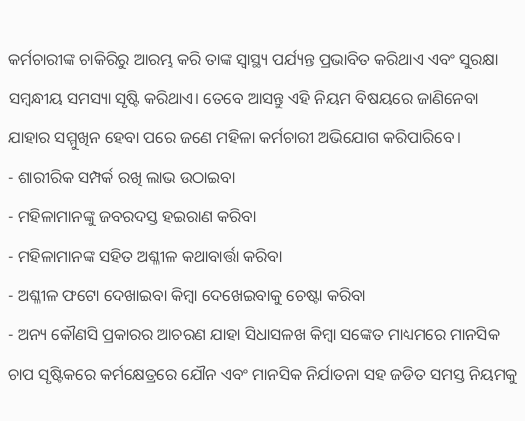କର୍ମଚାରୀଙ୍କ ଚାକିରିରୁ ଆରମ୍ଭ କରି ତାଙ୍କ ସ୍ୱାସ୍ଥ୍ୟ ପର୍ଯ୍ୟନ୍ତ ପ୍ରଭାବିତ କରିଥାଏ ଏବଂ ସୁରକ୍ଷା ସମ୍ବନ୍ଧୀୟ ସମସ୍ୟା ସୃଷ୍ଟି କରିଥାଏ। ତେବେ ଆସନ୍ତୁ ଏହି ନିୟମ ବିଷୟରେ ଜାଣିନେବା ଯାହାର ସମ୍ମୁଖିନ ହେବା ପରେ ଜଣେ ମହିଳା କର୍ମଚାରୀ ଅଭିଯୋଗ କରିପାରିବେ।
- ଶାରୀରିକ ସମ୍ପର୍କ ରଖି ଲାଭ ଉଠାଇବା
- ମହିଳାମାନଙ୍କୁ ଜବରଦସ୍ତ ହଇରାଣ କରିବା
- ମହିଳାମାନଙ୍କ ସହିତ ଅଶ୍ଳୀଳ କଥାବାର୍ତ୍ତା କରିବା
- ଅଶ୍ଳୀଳ ଫଟୋ ଦେଖାଇବା କିମ୍ବା ଦେଖେଇବାକୁ ଚେଷ୍ଟା କରିବା
- ଅନ୍ୟ କୌଣସି ପ୍ରକାରର ଆଚରଣ ଯାହା ସିଧାସଳଖ କିମ୍ବା ସଙ୍କେତ ମାଧ୍ୟମରେ ମାନସିକ ଚାପ ସୃଷ୍ଟିକରେ କର୍ମକ୍ଷେତ୍ରରେ ଯୌନ ଏବଂ ମାନସିକ ନିର୍ଯାତନା ସହ ଜଡିତ ସମସ୍ତ ନିୟମକୁ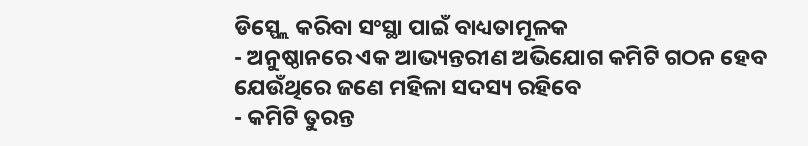ଡିସ୍ପ୍ଲେ କରିବା ସଂସ୍ଥା ପାଇଁ ବାଧ୍ୟତାମୂଳକ
- ଅନୁଷ୍ଠାନରେ ଏକ ଆଭ୍ୟନ୍ତରୀଣ ଅଭିଯୋଗ କମିଟି ଗଠନ ହେବ ଯେଉଁଥିରେ ଜଣେ ମହିଳା ସଦସ୍ୟ ରହିବେ
- କମିଟି ତୁରନ୍ତ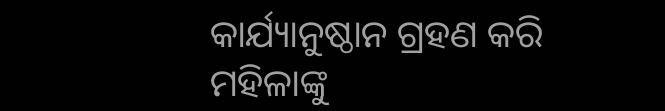କାର୍ଯ୍ୟାନୁଷ୍ଠାନ ଗ୍ରହଣ କରି ମହିଳାଙ୍କୁ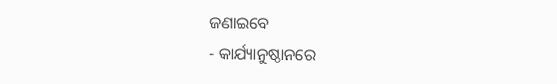ଜଣାଇବେ
- କାର୍ଯ୍ୟାନୁଷ୍ଠାନରେ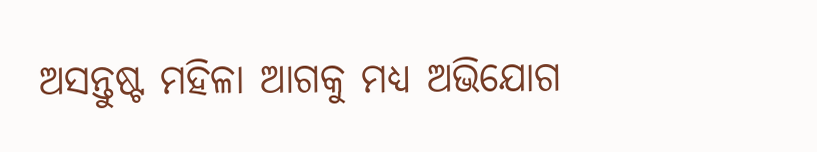ଅସନ୍ତୁଷ୍ଟ ମହିଳା ଆଗକୁ ମଧ୍ୟ ଅଭିଯୋଗ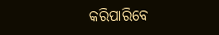କରିପାରିବେ